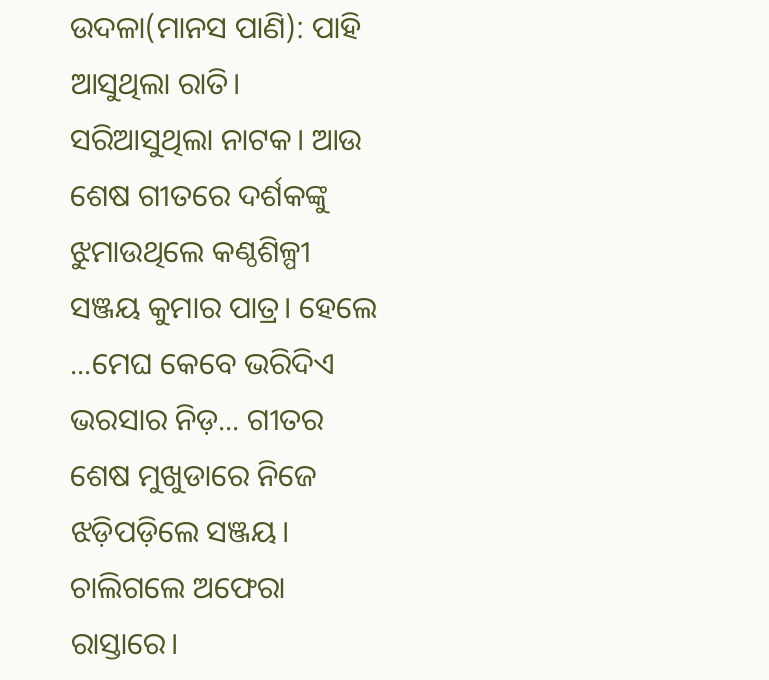ଉଦଳା(ମାନସ ପାଣି): ପାହି ଆସୁଥିଲା ରାତି। ସରିଆସୁଥିଲା ନାଟକ। ଆଉ ଶେଷ ଗୀତରେ ଦର୍ଶକଙ୍କୁ ଝୁମାଉଥିଲେ କଣ୍ଠଶିଳ୍ପୀ ସଞ୍ଜୟ କୁମାର ପାତ୍ର। ହେଲେ ...ମେଘ କେବେ ଭରିଦିଏ ଭରସାର ନିଡ଼... ଗୀତର ଶେଷ ମୁଖୁଡାରେ ନିଜେ ଝଡ଼ିପଡ଼ିଲେ ସଞ୍ଜୟ। ଚାଲିଗଲେ ଅଫେରା ରାସ୍ତାରେ।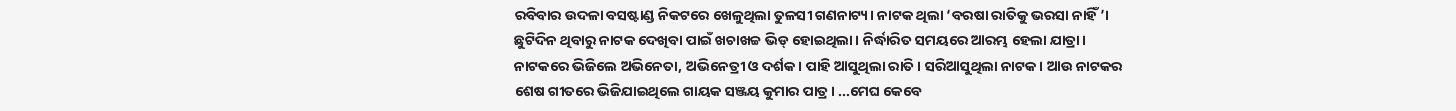ରବିବାର ଉଦଳା ବସଷ୍ଟାଣ୍ଡ ନିକଟରେ ଖେଳୁଥିଲା ତୁଳସୀ ଗଣନାଟ୍ୟ। ନାଟକ ଥିଲା ‘ବରଷା ରାତିକୁ ଭରସା ନାହିଁ’। ଛୁଟିଦିନ ଥିବାରୁ ନାଟକ ଦେଖିବା ପାଇଁ ଖଚାଖଚ୍ଚ ଭିଡ୍ ହୋଇଥିଲା। ନିର୍ଦ୍ଧାରିତ ସମୟରେ ଆରମ୍ଭ ହେଲା ଯାତ୍ରା। ନାଟକରେ ଭିଜିଲେ ଅଭିନେତା, ଅଭିନେତ୍ରୀ ଓ ଦର୍ଶକ। ପାହି ଆସୁଥିଲା ରାତି। ସରିଆସୁଥିଲା ନାଟକ। ଆଉ ନାଟକର ଶେଷ ଗୀତରେ ଭିଜିଯାଇଥିଲେ ଗାୟକ ସଞ୍ଜୟ କୁମାର ପାତ୍ର। ...ମେଘ କେବେ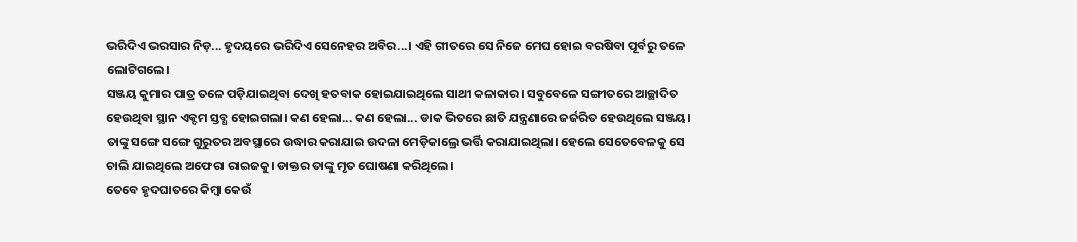ଭରିଦିଏ ଭରସାର ନିଡ଼... ହୃଦୟରେ ଭରିଦିଏ ସେନେହର ଅବିର...। ଏହି ଗୀତରେ ସେ ନିଜେ ମେଘ ହୋଇ ବରଷିବା ପୂର୍ବରୁ ତଳେ ଲୋଟିଗଲେ।
ସଞ୍ଜୟ କୁମାର ପାତ୍ର ତଳେ ପଡ଼ିଯାଇଥିବା ଦେଖି ହତବାକ ହୋଇଯାଇଥିଲେ ସାଥୀ କଳାକାର। ସବୁବେଳେ ସଙ୍ଗୀତରେ ଆଚ୍ଛାଦିତ ହେଉଥିବା ସ୍ଥାନ ଏକ୍ଦମ ସ୍ତବ୍ଧ ହୋଇଗଲା। କଣ ହେଲା... କଣ ହେଲା... ଡାକ ଭିତରେ ଛାତି ଯନ୍ତ୍ରଣାରେ ଜର୍ଜରିତ ହେଉଥିଲେ ସଞ୍ଜୟ। ତାଙ୍କୁ ସଙ୍ଗେ ସଙ୍ଗେ ଗୁରୁତର ଅବସ୍ଥାରେ ଉଦ୍ଧାର କରାଯାଇ ଉଦଳା ମେଡ଼ିକାଲ୍ରେ ଭର୍ତ୍ତି କରାଯାଇଥିଲା। ହେଲେ ସେତେବେଳକୁ ସେ ଚାଲି ଯାଇଥିଲେ ଅଫେରା ରାଇଜକୁ। ଡାକ୍ତର ତାଙ୍କୁ ମୃତ ଘୋଷଣା କରିଥିଲେ।
ତେବେ ହୃଦଘାତରେ କିମ୍ବା କେଉଁ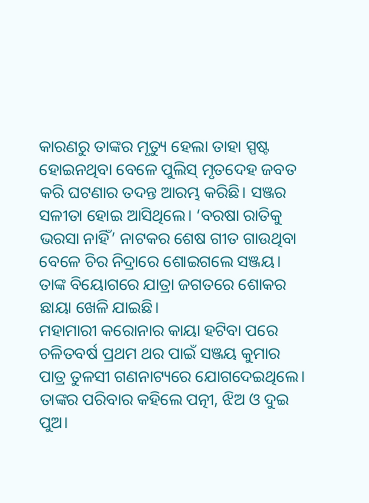କାରଣରୁ ତାଙ୍କର ମୃତ୍ୟୁ ହେଲା ତାହା ସ୍ପଷ୍ଟ ହୋଇନଥିବା ବେଳେ ପୁଲିସ୍ ମୃତଦେହ ଜବତ କରି ଘଟଣାର ତଦନ୍ତ ଆରମ୍ଭ କରିଛି। ସଞ୍ଜର ସଳୀତା ହୋଇ ଆସିଥିଲେ। ‘ବରଷା ରାତିକୁ ଭରସା ନାହିଁ’ ନାଟକର ଶେଷ ଗୀତ ଗାଉଥିବା ବେଳେ ଚିର ନିଦ୍ରାରେ ଶୋଇଗଲେ ସଞ୍ଜୟ। ତାଙ୍କ ବିୟୋଗରେ ଯାତ୍ରା ଜଗତରେ ଶୋକର ଛାୟା ଖେଳି ଯାଇଛି।
ମହାମାରୀ କରୋନାର କାୟା ହଟିବା ପରେ ଚଳିତବର୍ଷ ପ୍ରଥମ ଥର ପାଇଁ ସଞ୍ଜୟ କୁମାର ପାତ୍ର ତୁଳସୀ ଗଣନାଟ୍ୟରେ ଯୋଗଦେଇଥିଲେ। ତାଙ୍କର ପରିବାର କହିଲେ ପତ୍ନୀ, ଝିଅ ଓ ଦୁଇ ପୁଅ।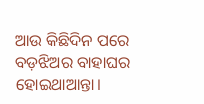ଆଉ କିଛିଦିନ ପରେ ବଡ଼ଝିଅର ବାହାଘର ହୋଇଥାଆନ୍ତା।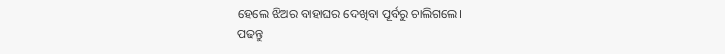ହେଲେ ଝିଅର ବାହାଘର ଦେଖିବା ପୂର୍ବରୁ ଚାଲିଗଲେ।
ପଢନ୍ତୁ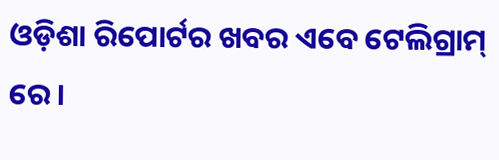ଓଡ଼ିଶା ରିପୋର୍ଟର ଖବର ଏବେ ଟେଲିଗ୍ରାମ୍ ରେ।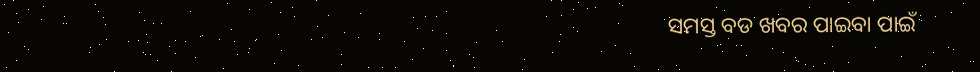ସମସ୍ତ ବଡ ଖବର ପାଇବା ପାଇଁ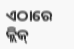ଏଠାରେ କ୍ଲିକ୍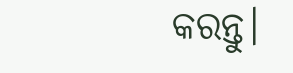କରନ୍ତୁ।